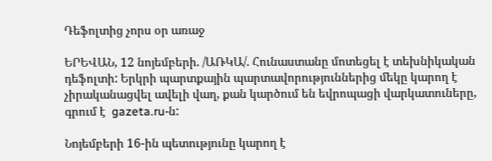Դեֆոլտից չորս օր առաջ

ԵՐԵՎԱՆ, 12 նոյեմբերի. /ԱՌԿԱ/. Հունաստանը մոտեցել է տեխնիկական դեֆոլտի: Երկրի պարտքային պարտավորություններից մեկը կարող է չիրականացվել ավելի վաղ, քան կարծում են եվրոպացի վարկատուները, գրում է  gazeta.ru-ն:

Նոյեմբերի 16-ին պետությունը կարող է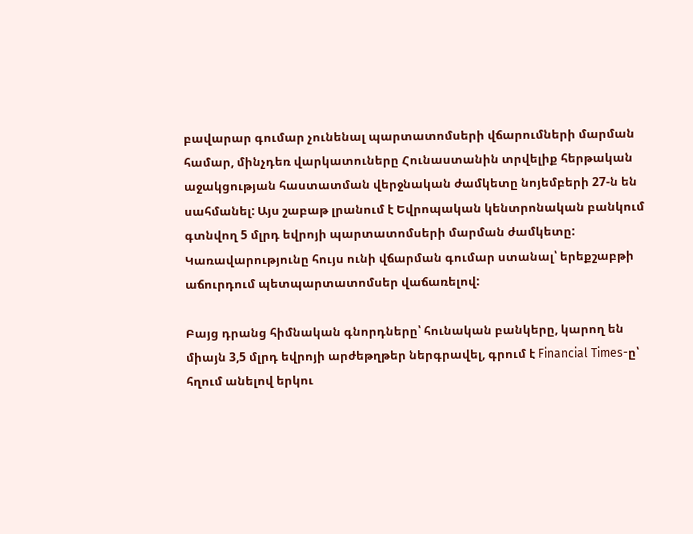բավարար գումար չունենալ պարտատոմսերի վճարումների մարման համար, մինչդեռ վարկատուները Հունաստանին տրվելիք հերթական աջակցության հաստատման վերջնական ժամկետը նոյեմբերի 27-ն են սահմանել: Այս շաբաթ լրանում է Եվրոպական կենտրոնական բանկում գտնվող 5 մլրդ եվրոյի պարտատոմսերի մարման ժամկետը: Կառավարությունը հույս ունի վճարման գումար ստանալ՝ երեքշաբթի աճուրդում պետպարտատոմսեր վաճառելով:

Բայց դրանց հիմնական գնորդները՝ հունական բանկերը, կարող են միայն 3,5 մլրդ եվրոյի արժեթղթեր ներգրավել, գրում է Financial Times-ը՝ հղում անելով երկու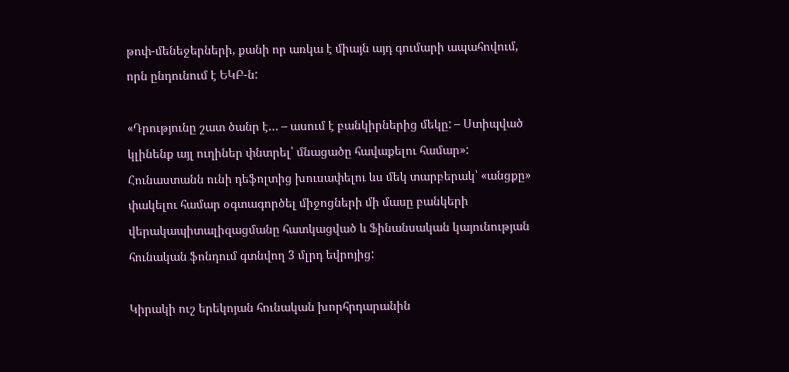թոփ-մենեջերների, քանի որ առկա է միայն այդ գումարի ապահովում, որն ընդունում է ԵԿԲ-ն:

«Դրությունը շատ ծանր է… – ասում է բանկիրներից մեկը: – Ստիպված կլինենք այլ ուղիներ փնտրել՝ մնացածը հավաքելու համար»: Հունաստանն ունի դեֆոլտից խուսափելու ևս մեկ տարբերակ՝ «անցքը» փակելու համար օգտագործել միջոցների մի մասը բանկերի վերակապիտալիզացմանը հատկացված և Ֆինանսական կայունության հունական ֆոնդում գտնվող 3 մլրդ եվրոյից:

Կիրակի ուշ երեկոյան հունական խորհրդարանին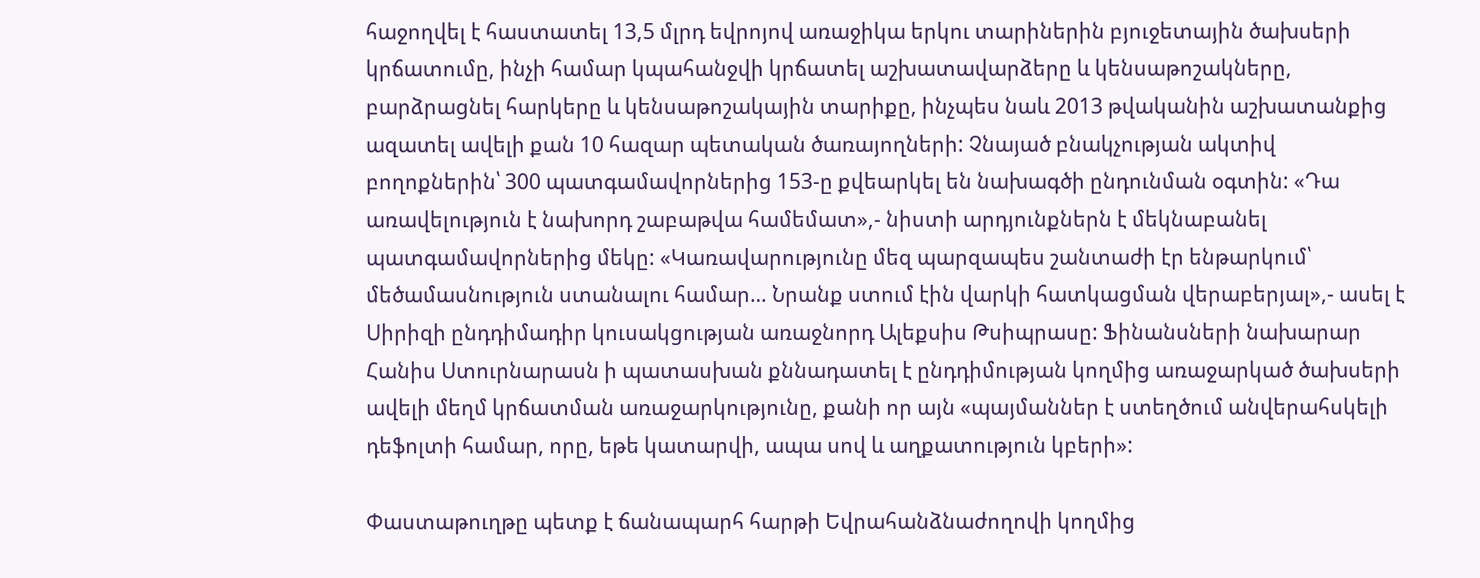հաջողվել է հաստատել 13,5 մլրդ եվրոյով առաջիկա երկու տարիներին բյուջետային ծախսերի կրճատումը, ինչի համար կպահանջվի կրճատել աշխատավարձերը և կենսաթոշակները, բարձրացնել հարկերը և կենսաթոշակային տարիքը, ինչպես նաև 2013 թվականին աշխատանքից ազատել ավելի քան 10 հազար պետական ծառայողների: Չնայած բնակչության ակտիվ բողոքներին՝ 300 պատգամավորներից 153-ը քվեարկել են նախագծի ընդունման օգտին: «Դա առավելություն է նախորդ շաբաթվա համեմատ»,- նիստի արդյունքներն է մեկնաբանել պատգամավորներից մեկը: «Կառավարությունը մեզ պարզապես շանտաժի էր ենթարկում՝ մեծամասնություն ստանալու համար… Նրանք ստում էին վարկի հատկացման վերաբերյալ»,- ասել է Սիրիզի ընդդիմադիր կուսակցության առաջնորդ Ալեքսիս Թսիպրասը: Ֆինանսների նախարար Հանիս Ստուրնարասն ի պատասխան քննադատել է ընդդիմության կողմից առաջարկած ծախսերի ավելի մեղմ կրճատման առաջարկությունը, քանի որ այն «պայմաններ է ստեղծում անվերահսկելի դեֆոլտի համար, որը, եթե կատարվի, ապա սով և աղքատություն կբերի»:

Փաստաթուղթը պետք է ճանապարհ հարթի Եվրահանձնաժողովի կողմից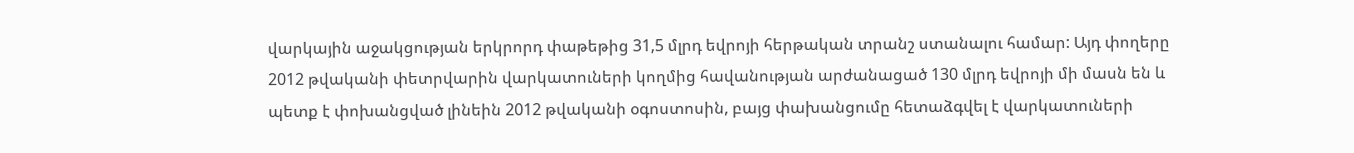վարկային աջակցության երկրորդ փաթեթից 31,5 մլրդ եվրոյի հերթական տրանշ ստանալու համար: Այդ փողերը 2012 թվականի փետրվարին վարկատուների կողմից հավանության արժանացած 130 մլրդ եվրոյի մի մասն են և պետք է փոխանցված լինեին 2012 թվականի օգոստոսին, բայց փախանցումը հետաձգվել է վարկատուների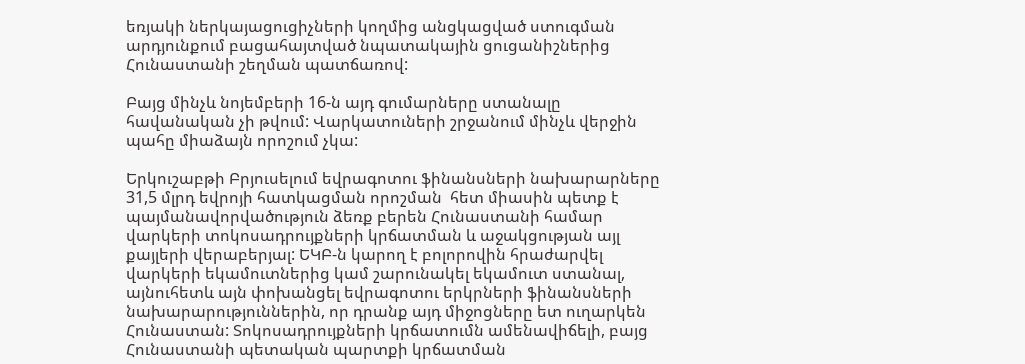եռյակի ներկայացուցիչների կողմից անցկացված ստուգման արդյունքում բացահայտված նպատակային ցուցանիշներից Հունաստանի շեղման պատճառով:

Բայց մինչև նոյեմբերի 16-ն այդ գումարները ստանալը հավանական չի թվում: Վարկատուների շրջանում մինչև վերջին պահը միաձայն որոշում չկա:

Երկուշաբթի Բրյուսելում եվրագոտու ֆինանսների նախարարները 31,5 մլրդ եվրոյի հատկացման որոշման  հետ միասին պետք է պայմանավորվածություն ձեռք բերեն Հունաստանի համար վարկերի տոկոսադրույքների կրճատման և աջակցության այլ քայլերի վերաբերյալ: ԵԿԲ-ն կարող է բոլորովին հրաժարվել վարկերի եկամուտներից կամ շարունակել եկամուտ ստանալ, այնուհետև այն փոխանցել եվրագոտու երկրների ֆինանսների նախարարություններին, որ դրանք այդ միջոցները ետ ուղարկեն Հունաստան: Տոկոսադրույքների կրճատումն ամենավիճելի, բայց Հունաստանի պետական պարտքի կրճատման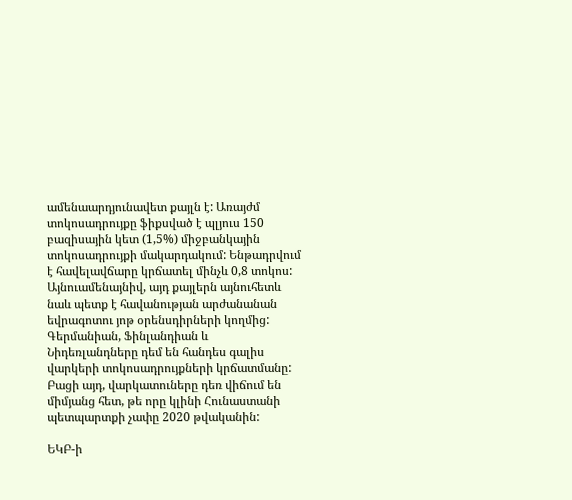ամենաարդյունավետ քայլն է: Առայժմ տոկոսադրույքը ֆիքսված է պլյուս 150 բազիսային կետ (1,5%) միջբանկային տոկոսադրույքի մակարդակում: Ենթադրվում է հավելավճարը կրճատել մինչև 0,8 տոկոս: Այնուամենայնիվ, այդ քայլերն այնուհետև նաև պետք է հավանության արժանանան եվրագոտու յոթ օրենսդիրների կողմից: Գերմանիան, Ֆինլանդիան և Նիդեռլանդները դեմ են հանդես գալիս վարկերի տոկոսադրույքների կրճատմանը: Բացի այդ, վարկատուները դեռ վիճում են միմյանց հետ, թե որը կլինի Հունաստանի պետպարտքի չափը 2020 թվականին:

ԵԿԲ-ի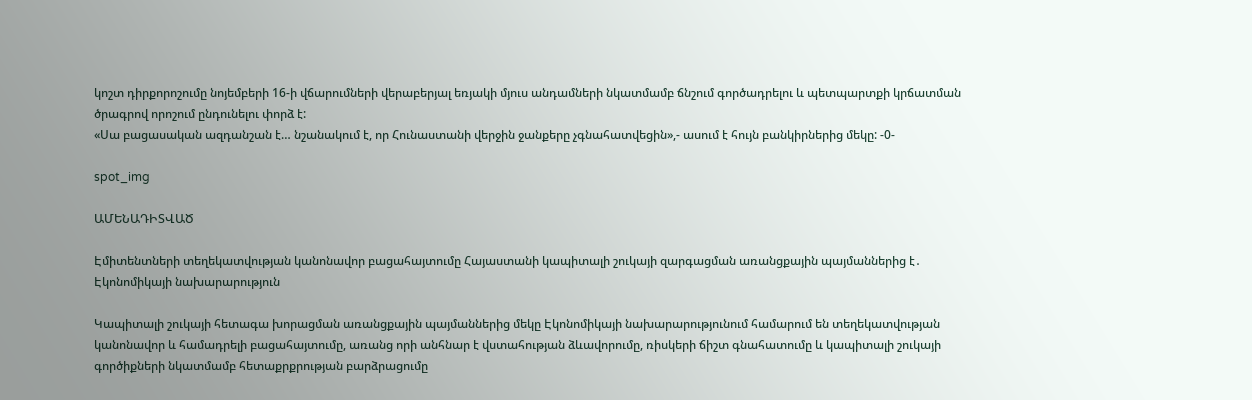կոշտ դիրքորոշումը նոյեմբերի 16-ի վճարումների վերաբերյալ եռյակի մյուս անդամների նկատմամբ ճնշում գործադրելու և պետպարտքի կրճատման ծրագրով որոշում ընդունելու փորձ է:
«Սա բացասական ազդանշան է… նշանակում է, որ Հունաստանի վերջին ջանքերը չգնահատվեցին»,- ասում է հույն բանկիրներից մեկը: -0-

spot_img

ԱՄԵՆԱԴԻՏՎԱԾ

Էմիտենտների տեղեկատվության կանոնավոր բացահայտումը Հայաստանի կապիտալի շուկայի զարգացման առանցքային պայմաններից է․ Էկոնոմիկայի նախարարություն

Կապիտալի շուկայի հետագա խորացման առանցքային պայմաններից մեկը Էկոնոմիկայի նախարարությունում համարում են տեղեկատվության կանոնավոր և համադրելի բացահայտումը, առանց որի անհնար է վստահության ձևավորումը, ռիսկերի ճիշտ գնահատումը և կապիտալի շուկայի գործիքների նկատմամբ հետաքրքրության բարձրացումը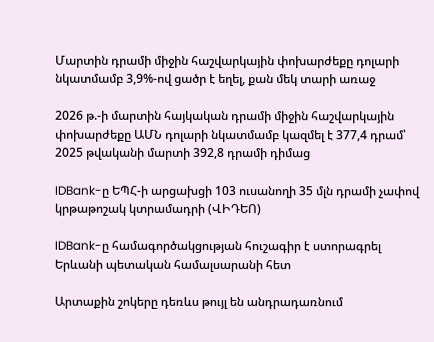Մարտին դրամի միջին հաշվարկային փոխարժեքը դոլարի նկատմամբ 3,9%-ով ցածր է եղել, քան մեկ տարի առաջ

2026 թ.-ի մարտին հայկական դրամի միջին հաշվարկային փոխարժեքը ԱՄՆ դոլարի նկատմամբ կազմել է 377,4 դրամ՝ 2025 թվականի մարտի 392,8 դրամի դիմաց

IDBank-ը ԵՊՀ-ի արցախցի 103 ուսանողի 35 մլն դրամի չափով կրթաթոշակ կտրամադրի (ՎԻԴԵՈ)

IDBank-ը համագործակցության հուշագիր է ստորագրել Երևանի պետական համալսարանի հետ

Արտաքին շոկերը դեռևս թույլ են անդրադառնում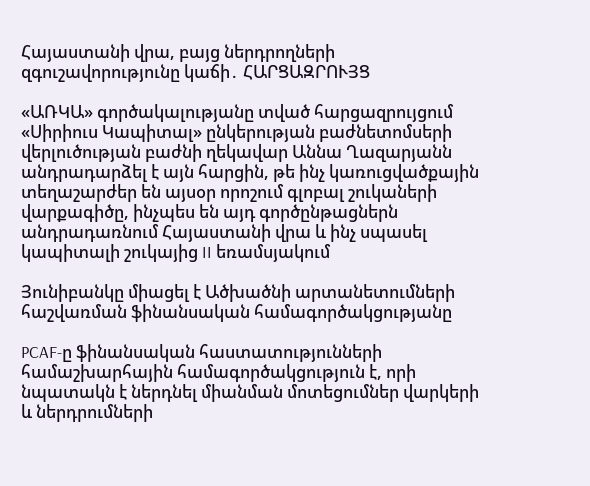Հայաստանի վրա, բայց ներդրողների զգուշավորությունը կաճի․ ՀԱՐՑԱԶՐՈՒՅՑ

«ԱՌԿԱ» գործակալությանը տված հարցազրույցում «Սիրիուս Կապիտալ» ընկերության բաժնետոմսերի վերլուծության բաժնի ղեկավար Աննա Ղազարյանն անդրադարձել է այն հարցին, թե ինչ կառուցվածքային տեղաշարժեր են այսօր որոշում գլոբալ շուկաների վարքագիծը, ինչպես են այդ գործընթացներն անդրադառնում Հայաստանի վրա և ինչ սպասել կապիտալի շուկայից II եռամսյակում

Յունիբանկը միացել է Ածխածնի արտանետումների հաշվառման ֆինանսական համագործակցությանը

PCAF-ը ֆինանսական հաստատությունների համաշխարհային համագործակցություն է, որի նպատակն է ներդնել միանման մոտեցումներ վարկերի և ներդրումների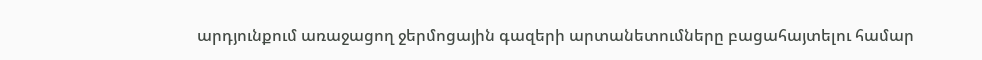արդյունքում առաջացող ջերմոցային գազերի արտանետումները բացահայտելու համար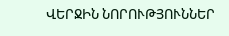ՎԵՐՋԻՆ ՆՈՐՈՒԹՅՈՒՆՆԵՐ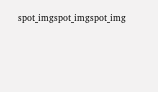spot_imgspot_imgspot_img